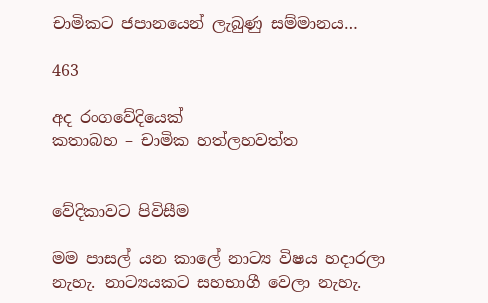චාමිකට ජපානයෙන් ලැබුණු සම්මානය…

463

අද රංගවේදියෙක්
කතාබහ – චාමික හත්ලහවත්ත


වේදිකාවට පිවිසීම

මම පාසල් යන කාලේ නාට්‍ය විෂය හදාරලා නැහැ. නාට්‍යයකට සහභාගී වෙලා නැහැ.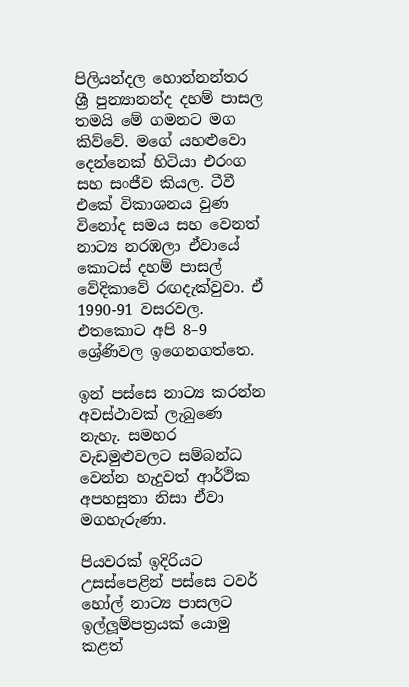පිලියන්දල හොන්නන්තර ශ්‍රී පුන්‍යානන්ද දහම් පාසල තමයි මේ ගමනට මග කිව්වේ. මගේ යහළුවො දෙන්නෙක් හිටියා එරංග සහ සංජීව කියල. ටීවී එකේ විකාශනය වුණ විනෝද සමය සහ වෙනත් නාට්‍ය නරඹලා ඒවායේ කොටස් දහම් පාසල් වේදිකාවේ රඟදැක්වුවා. ඒ 1990-91 වසරවල. එතකොට අපි 8–9 ශ්‍රේණිවල ඉගෙනගත්තෙ.

ඉන් පස්සෙ නාට්‍ය කරන්න අවස්ථාවක් ලැබුණෙ නැහැ. සමහර වැඩමුළුවලට සම්බන්ධ වෙන්න හැදුවත් ආර්ථික අපහසුතා නිසා ඒවා මගහැරුණා.

පියවරක් ඉදිරියට උසස්පෙළින් පස්සෙ ටවර් හෝල් නාට්‍ය පාසලට ඉල්ලූම්පත්‍රයක් යොමු කළත්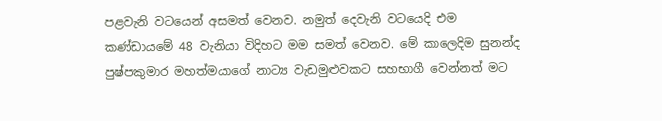පළවැනි වටයෙන් අසමත් වෙනව. නමුත් දෙවැනි වටයෙදි එම කණ්ඩායමේ 48 වැනියා විදිහට මම සමත් වෙනව. මේ කාලෙදිම සුනන්ද පුෂ්පකුමාර මහත්මයාගේ නාට්‍ය වැඩමුළුවකට සහභාගී වෙන්නත් මට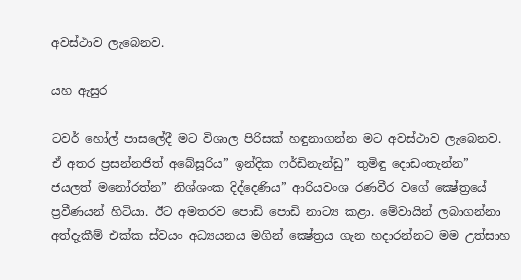අවස්ථාව ලැබෙනව.

යහ ඇසුර

ටවර් හෝල් පාසලේදී මට විශාල පිරිසක් හඳුනාගන්න මට අවස්ථාව ලැබෙනව. ඒ අතර ප්‍රසන්නජිත් අබේසූරිය” ඉන්දික ෆර්ඩිනැන්ඩු” තුමිඳු දොඩංතැන්න” ජයලත් මනෝරත්න” නිශ්ශංක දිද්දෙණිය” ආරියවංශ රණවීර වගේ ක්‍ෂේත්‍රයේ ප්‍රවීණයන් හිටියා. ඊට අමතරව පොඩි පොඩි නාට්‍ය කළා. මේවායින් ලබාගන්නා අත්දැකීම් එක්ක ස්වයං අධ්‍යයනය මගින් ක්‍ෂේත්‍රය ගැන හදාරන්නට මම උත්සාහ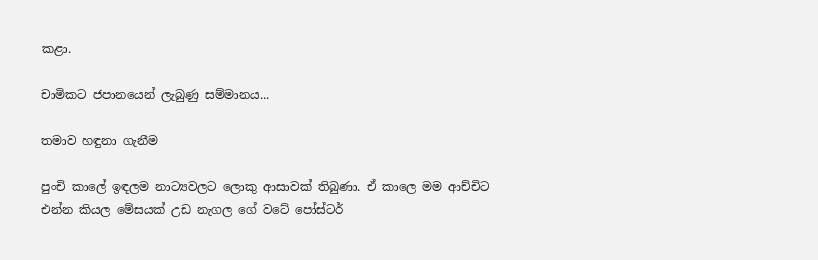කළා.

චාමිකට ජපානයෙන් ලැබුණු සම්මානය...

තමාව හඳුනා ගැනීම

පුංචි කාලේ ඉඳලම නාට්‍යවලට ලොකු ආසාවක් තිබුණා. ඒ කාලෙ මම ආච්චිට එන්න කියල මේසයක් උඩ නැගල ගේ වටේ පෝස්ටර්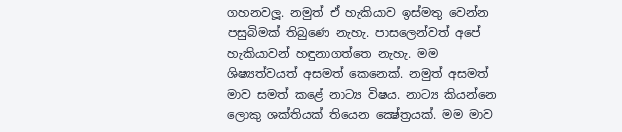ගහනවලූ. නමුත් ඒ හැකියාව ඉස්මතු වෙන්න පසුබිමක් තිබුණෙ නැහැ. පාසලෙන්වත් අපේ හැකියාවන් හඳුනාගත්තෙ නැහැ. මම ශිෂ්‍යත්වයත් අසමත් කෙනෙක්. නමුත් අසමත් මාව සමත් කළේ නාට්‍ය විෂය. නාට්‍ය කියන්නෙ ලොකු ශක්තියක් තියෙන ක්‍ෂේත්‍රයක්. මම මාව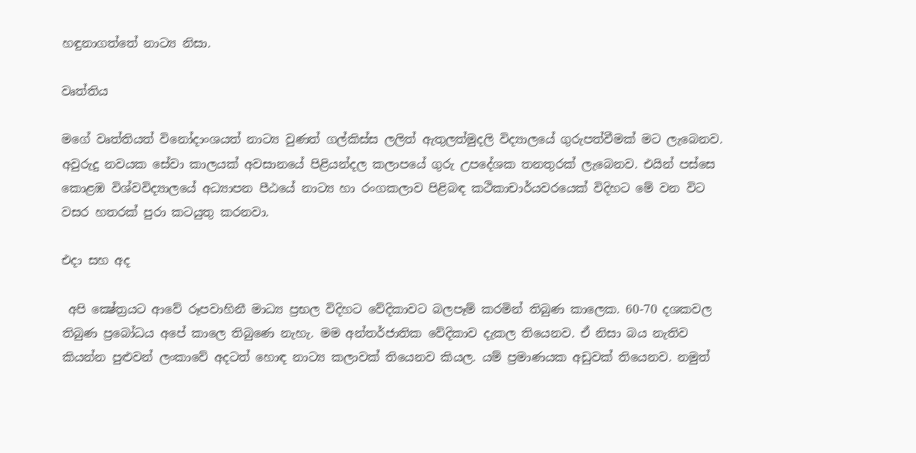හඳුනාගත්තේ නාට්‍ය නිසා.

වෘත්තිය

මගේ වෘත්තියත් විනෝදාංශයත් නාට්‍ය වුණත් ගල්කිස්ස ලලිත් ඇතුලත්මුදලි විද්‍යාලයේ ගුරුපත්වීමක් මට ලැබෙනව. අවුරුදු නවයක සේවා කාලයක් අවසානයේ පිළියන්දල කලාපයේ ගුරු උපදේශක තනතුරක් ලැබෙනව. එයින් පස්සෙ කොළඹ විශ්වවිද්‍යාලයේ අධ්‍යාපන පීඨයේ නාට්‍ය හා රංගකලාව පිළිබඳ කථිකාචාර්යවරයෙක් විදිහට මේ වන විට වසර හතරක් පුරා කටයුතු කරනවා.

එදා සහ අද

 අපි ක්‍ෂේත්‍රයට ආවේ රූපවාහිනී මාධ්‍ය ප්‍රභල විදිහට වේදිකාවට බලපෑම් කරමින් තිබුණ කාලෙක. 60-70 දශකවල තිබුණ ප්‍රබෝධය අපේ කාලෙ තිබුණෙ නැහැ. මම අන්තර්ජාතික වේදිකාව දැකල තියෙනව. ඒ නිසා බය නැතිව කියන්න පුළුවන් ලංකාවේ අදටත් හොඳ නාට්‍ය කලාවක් තියෙනව කියල. යම් ප්‍රමාණයක අඩුවක් තියෙනව. නමුත්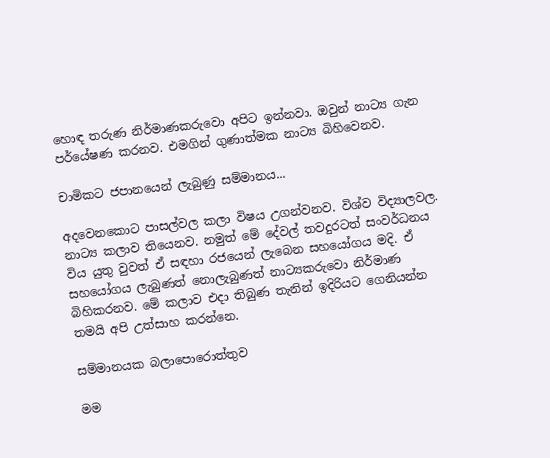හොඳ තරුණ නිර්මාණකරුවො අපිට ඉන්නවා. ඔවුන් නාට්‍ය ගැන පර්යේෂණ කරනව. එමගින් ගුණාත්මක නාට්‍ය බිහිවෙනව.

චාමිකට ජපානයෙන් ලැබුණු සම්මානය...

අදවෙනකොට පාසල්වල කලා විෂය උගන්වනව. විශ්ව විද්‍යාලවල. නාට්‍ය කලාව තියෙනව. නමුත් මේ දේවල් තවදුරටත් සංවර්ධනය විය යුතු වුවත් ඒ සඳහා රජයෙන් ලැබෙන සහයෝගය මදි. ඒ සහයෝගය ලැබුණත් නොලැබුණත් නාට්‍යකරුවො නිර්මාණ බිහිකරනව. මේ කලාව එදා තිබුණ තැනින් ඉදිරියට ගෙනියන්න තමයි අපි උත්සාහ කරන්නෙ.

සම්මානයක බලාපොරොත්තුව

මම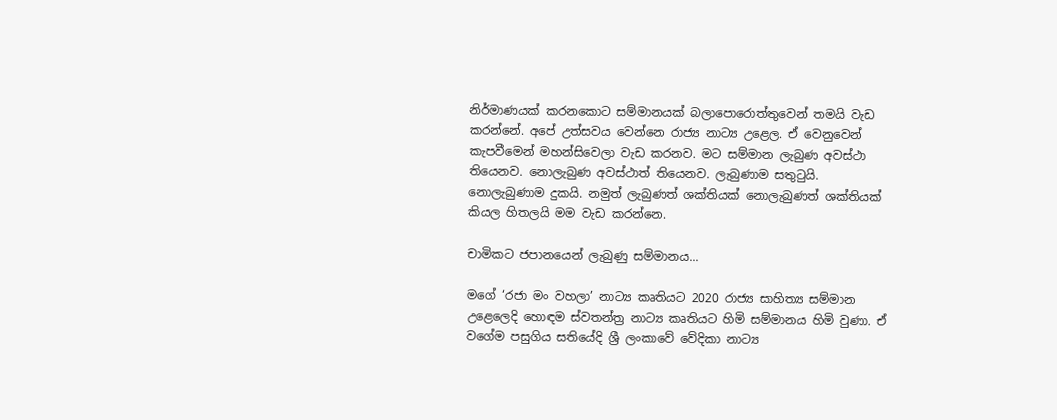නිර්මාණයක් කරනකොට සම්මානයක් බලාපොරොත්තුවෙන් තමයි වැඩ කරන්නේ. අපේ උත්සවය වෙන්නෙ රාජ්‍ය නාට්‍ය උළෙල. ඒ වෙනුවෙන් කැපවීමෙන් මහන්සිවෙලා වැඩ කරනව. මට සම්මාන ලැබුණ අවස්ථා තියෙනව. නොලැබුණ අවස්ථාත් තියෙනව. ලැබුණාම සතුටුයි. නොලැබුණාම දුකයි. නමුත් ලැබුණත් ශක්තියක් නොලැබුණත් ශක්තියක් කියල හිතලයි මම වැඩ කරන්නෙ.

චාමිකට ජපානයෙන් ලැබුණු සම්මානය...

මගේ ‘රජා මං වහලා’ නාට්‍ය කෘතියට 2020 රාජ්‍ය සාහිත්‍ය සම්මාන උළෙලෙදි හොඳම ස්වතන්ත්‍ර නාට්‍ය කෘතියට හිමි සම්මානය හිමි වුණා. ඒ වගේම පසුගිය සතියේදි ශ්‍රී ලංකාවේ වේදිකා නාට්‍ය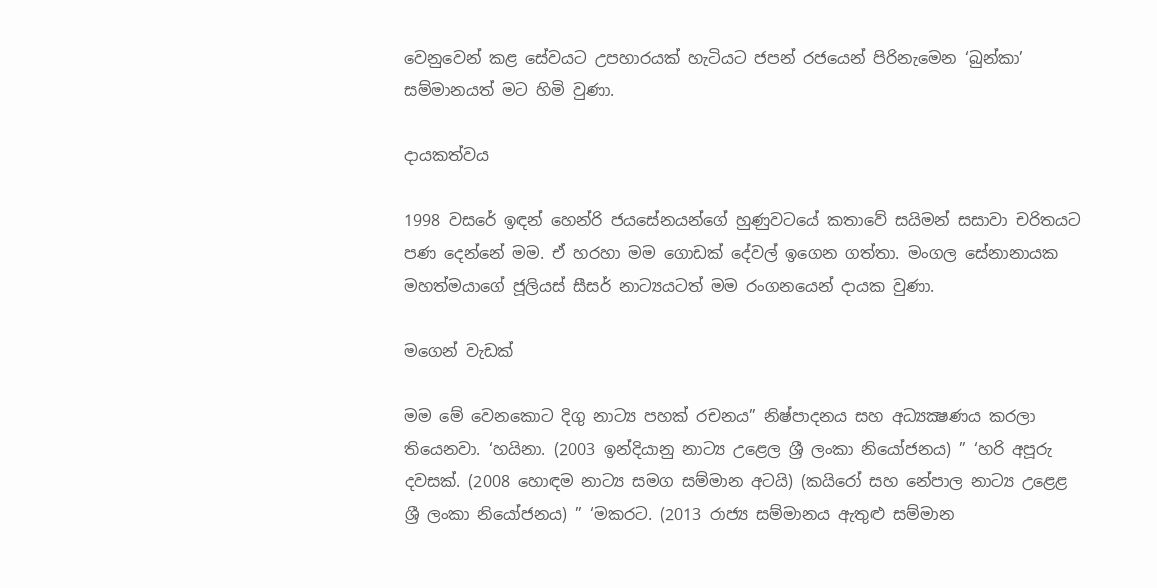වෙනුවෙන් කළ සේවයට උපහාරයක් හැටියට ජපන් රජයෙන් පිරිනැමෙන ‘බුන්කා’ සම්මානයත් මට හිමි වුණා.

දායකත්වය

1998 වසරේ ඉඳන් හෙන්රි ජයසේනයන්ගේ හුණුවටයේ කතාවේ සයිමන් සසාවා චරිතයට පණ දෙන්නේ මම. ඒ හරහා මම ගොඩක් දේවල් ඉගෙන ගත්තා. මංගල සේනානායක මහත්මයාගේ ජූලියස් සීසර් නාට්‍යයටත් මම රංගනයෙන් දායක වුණා.

මගෙන් වැඩක්

මම මේ වෙනකොට දිගු නාට්‍ය පහක් රචනය” නිෂ්පාදනය සහ අධ්‍යක්‍ෂණය කරලා තියෙනවා. ‘හයිනා. (2003 ඉන්දියානු නාට්‍ය උළෙල ශ්‍රී ලංකා නියෝජනය) ” ‘හරි අපූරු දවසක්. (2008 හොඳම නාට්‍ය සමග සම්මාන අටයි) (කයිරෝ සහ නේපාල නාට්‍ය උළෙළ ශ්‍රී ලංකා නියෝජනය) ” ‘මකරට. (2013 රාජ්‍ය සම්මානය ඇතුළු සම්මාන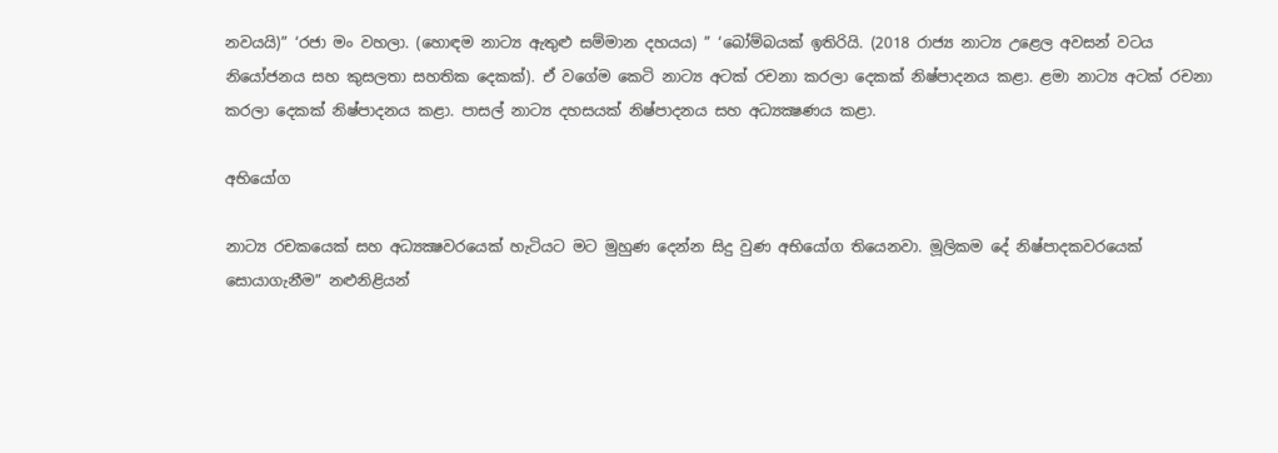නවයයි)” ‘රජා මං වහලා. (හොඳම නාට්‍ය ඇතුළු සම්මාන දහයය) ” ‘බෝම්බයක් ඉතිරියි. (2018 රාජ්‍ය නාට්‍ය උළෙල අවසන් වටය නියෝජනය සහ කුසලතා සහතික දෙකක්). ඒ වගේම කෙටි නාට්‍ය අටක් රචනා කරලා දෙකක් නිෂ්පාදනය කළා. ළමා නාට්‍ය අටක් රචනා කරලා දෙකක් නිෂ්පාදනය කළා. පාසල් නාට්‍ය දහසයක් නිෂ්පාදනය සහ අධ්‍යක්‍ෂණය කළා.

අභියෝග

නාට්‍ය රචකයෙක් සහ අධ්‍යක්‍ෂවරයෙක් හැටියට මට මුහුණ දෙන්න සිදු වුණ අභියෝග තියෙනවා. මූලිකම දේ නිෂ්පාදකවරයෙක් සොයාගැනීම” නළුනිළියන්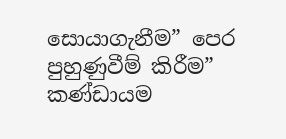සොයාගැනීම” පෙර පුහුණුවීම් කිරීම” කණ්ඩායම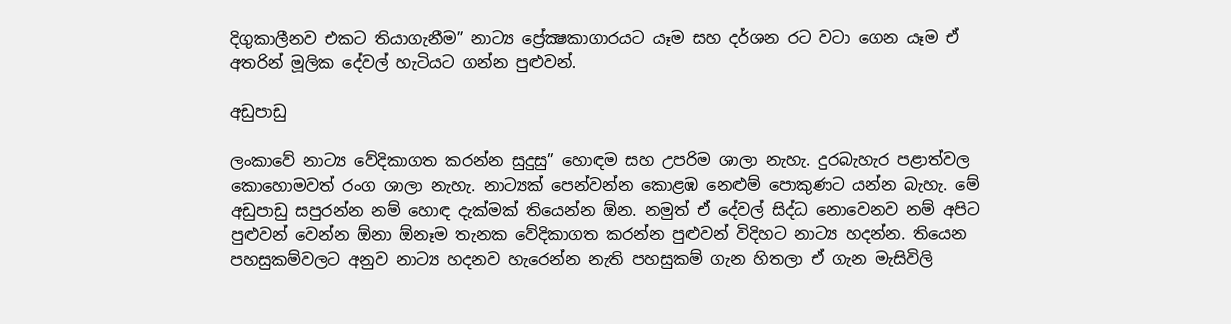දිගුකාලීනව එකට තියාගැනීම” නාට්‍ය ප්‍රේක්‍ෂකාගාරයට යෑම සහ දර්ශන රට වටා ගෙන යෑම ඒ අතරින් මූලික දේවල් හැටියට ගන්න පුළුවන්.

අඩුපාඩු

ලංකාවේ නාට්‍ය වේදිකාගත කරන්න සුදුසු” හොඳම සහ උපරිම ශාලා නැහැ. දුරබැහැර පළාත්වල කොහොමවත් රංග ශාලා නැහැ. නාට්‍යක් පෙන්වන්න කොළඹ නෙළුම් පොකුණට යන්න බැහැ. මේ අඩුපාඩු සපුරන්න නම් හොඳ දැක්මක් තියෙන්න ඕන. නමුත් ඒ දේවල් සිද්ධ නොවෙනව නම් අපිට පුළුවන් වෙන්න ඕනා ඕනෑම තැනක වේදිකාගත කරන්න පුළුවන් විදිහට නාට්‍ය හදන්න. තියෙන පහසුකම්වලට අනුව නාට්‍ය හදනව හැරෙන්න නැති පහසුකම් ගැන හිතලා ඒ ගැන මැසිවිලි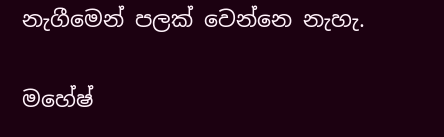නැගීමෙන් පලක් වෙන්නෙ නැහැ.

මහේෂ්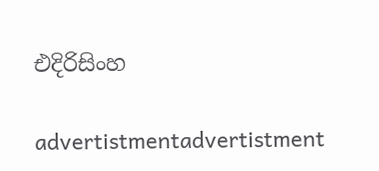එදිරිසිංහ

advertistmentadvertistment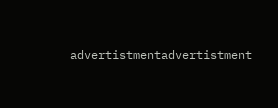advertistmentadvertistment